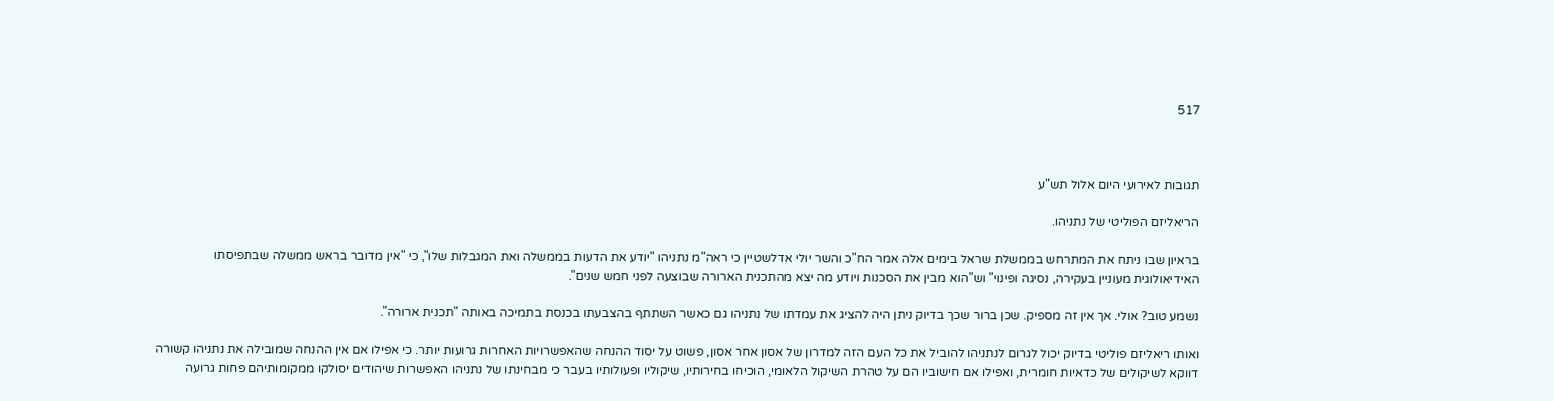517



תגובות לאירועי היום אלול תש"ע

הריאליזם הפוליטי של נתניהו.

בראיון שבו ניתח את המתרחש בממשלת שראל בימים אלה אמר הח"כ והשר יולי אדלשטיין כי ראה"מ נתניהו "יודע את הדעות בממשלה ואת המגבלות שלו", כי "אין מדובר בראש ממשלה שבתפיסתו האידיאולוגית מעוניין בעקירה, נסיגה ופינוי" וש"הוא מבין את הסכנות ויודע מה יצא מהתכנית הארורה שבוצעה לפני חמש שנים".

נשמע טוב? אולי. אך אין זה מספיק. שכן ברור שכך בדיוק ניתן היה להציג את עמדתו של נתניהו גם כאשר השתתף בהצבעתו בכנסת בתמיכה באותה "תכנית ארורה".

ואותו ריאליזם פוליטי בדיוק יכול לגרום לנתניהו להוביל את כל העם הזה למדרון של אסון אחר אסון, פשוט על יסוד ההנחה שהאפשרויות האחרות גרועות יותר. כי אפילו אם אין ההנחה שמובילה את נתניהו קשורה דווקא לשיקולים של כדאיות חומרית, ואפילו אם חישוביו הם על טהרת השיקול הלאומי, הוכיחו בחירותיו, שיקוליו ופעולותיו בעבר כי מבחינתו של נתניהו האפשרות שיהודים יסולקו ממקומותיהם פחות גרועה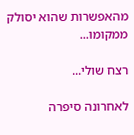מהאפשרות שהוא יסולק ממקומו...

רצח שולי...

לאחרונה סיפרה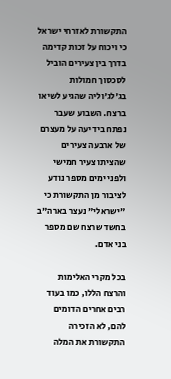התקשורת לאזרחי ישראל כי ויכוח על זכות קדימה בדרך בין צעירים הוביל לסכסוך חמולות בג'לג'וליה שהגיע לשיאו ברצח. השבוע שעבר נפתח בידיעה על מעצרם של ארבעה צעירים שהציתו צעיר חמישי ולפני ימים מספר נודע לציבור מן התקשורת כי "ישראלי" נעצר בארה"ב בחשד שרצח שם מספר בני אדם.

בכל מקרי האלימות והרצח הללו, כמו בעוד רבים אחרים הדומים להם, לא הזכירה התקשורת את המלה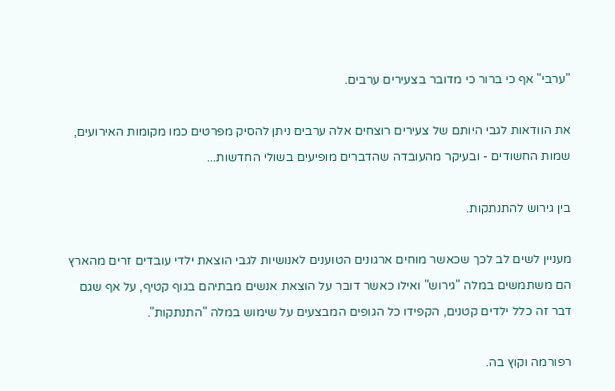"ערבי" אף כי ברור כי מדובר בצעירים ערבים.

את הוודאות לגבי היותם של צעירים רוצחים אלה ערבים ניתן להסיק מפרטים כמו מקומות האירועים, שמות החשודים - ובעיקר מהעובדה שהדברים מופיעים בשולי החדשות...

בין גירוש להתנתקות.

מעניין לשים לב לכך שכאשר מוחים ארגונים הטוענים לאנושיות לגבי הוצאת ילדי עובדים זרים מהארץ הם משתמשים במלה "גירוש" ואילו כאשר דובר על הוצאת אנשים מבתיהם בגוף קטיף, על אף שגם דבר זה כלל ילדים קטנים, הקפידו כל הגופים המבצעים על שימוש במלה "התנתקות".

רפורמה וקוץ בה.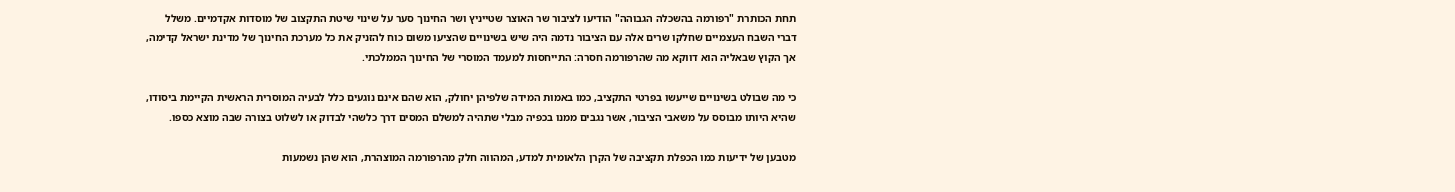תחת הכותרת "רפורמה בהשכלה הגבוהה" הודיעו לציבור שר האוצר שטייניץ ושר החינוך סער על שינוי שיטת התקצוב של מוסדות אקדמיים. משלל דברי השבח העצמיים שחלקו שרים אלה עם הציבור נדמה היה שיש בשינויים שהציעו משום כוח להזניק את כל מערכת החינוך של מדינת ישראל קדימה, אך הקוץ שבאליה הוא דווקא מה שהרפורמה חסרה: התייחסות למעמד המוסרי של החינוך הממלכתי.

כי מה שבולט בשינויים שייעשו בפרטי התקציב, כמו באמות המידה שלפיהן יחולק, הוא שהם אינם נוגעים כלל לבעיה המוסרית הראשית הקיימת ביסודו, שהיא היותו מבוסס על משאבי הציבור, אשר נגבים ממנו בכפיה מבלי שתהיה למשלם המסים דרך כלשהי לבדוק או לשלוט בצורה שבה מוצא כספו.

מטבען של ידיעות כמו הכפלת תקציבה של הקרן הלאומית למדע, המהווה חלק מהרפורמה המוצהרת, הוא שהן נשמעות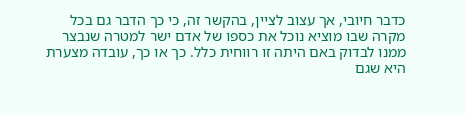כדבר חיובי, אך עצוב לציין, בהקשר זה, כי כך הדבר גם בכל מקרה שבו מוציא נוכל את כספו של אדם ישר למטרה שנבצר ממנו לבדוק באם היתה זו רווחית כלל. כך או כך, עובדה מצערת היא שגם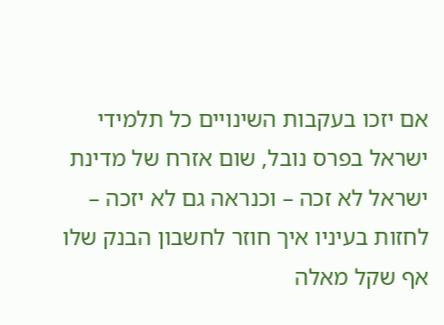אם יזכו בעקבות השינויים כל תלמידי ישראל בפרס נובל, שום אזרח של מדינת ישראל לא זכה – וכנראה גם לא יזכה – לחזות בעיניו איך חוזר לחשבון הבנק שלו אף שקל מאלה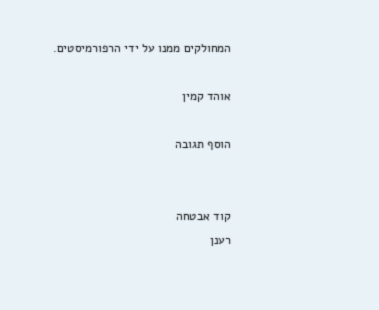המחולקים ממנו על ידי הרפורמיסטים.

אוהד קמין

הוסף תגובה


קוד אבטחה
רענן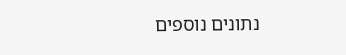נתונים נוספים